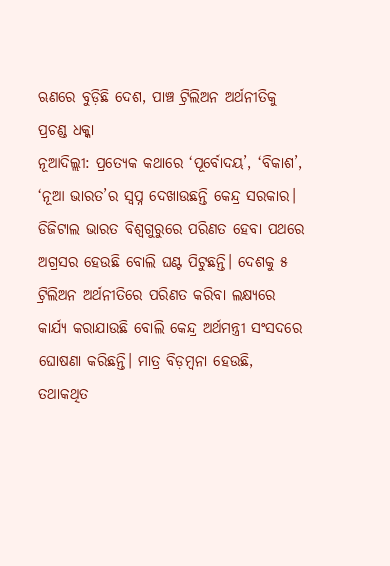ଋଣରେ ବୁଡ଼ିଛି ଦେଶ, ପାଞ୍ଚ ଟ୍ରିଲିଅନ ଅର୍ଥନୀତିକୁ ପ୍ରଚଣ୍ଡ ଧକ୍କା
ନୂଆଦିଲ୍ଲୀ: ପ୍ରତ୍ୟେକ କଥାରେ ‘ପୂର୍ବୋଦୟ’, ‘ବିକାଶ’, ‘ନୂଆ ଭାରତ’ର ସ୍ୱପ୍ନ ଦେଖାଉଛନ୍ତି କେନ୍ଦ୍ର ସରକାର। ଡିଜିଟାଲ ଭାରତ ବିଶ୍ୱଗୁରୁରେ ପରିଣତ ହେବା ପଥରେ ଅଗ୍ରସର ହେଉଛି ବୋଲି ଘଣ୍ଟ ପିଟୁଛନ୍ତି। ଦେଶକୁ ୫ ଟ୍ରିଲିଅନ ଅର୍ଥନୀତିରେ ପରିଣତ କରିବା ଲକ୍ଷ୍ୟରେ କାର୍ଯ୍ୟ କରାଯାଉଛି ବୋଲି କେନ୍ଦ୍ର ଅର୍ଥମନ୍ତ୍ରୀ ସଂସଦରେ ଘୋଷଣା କରିଛନ୍ତି। ମାତ୍ର ବିଡ଼ମ୍ବନା ହେଉଛି, ତଥାକଥିତ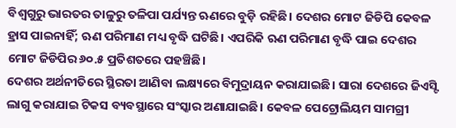ବିଶ୍ୱଗୁରୁ ଭାରତର ତାଳୁରୁ ତଳିପା ପର୍ଯ୍ୟନ୍ତ ଋଣରେ ବୁଡ଼ି ରହିଛି। ଦେଶର ମୋଟ ଜିଡିପି କେବଳ ହ୍ରାସ ପାଇନାହିଁ; ଋଣ ପରିମାଣ ମଧ୍ୟ ବୃଦ୍ଧି ଘଟିଛି। ଏପରିକି ଋଣ ପରିମାଣ ବୃଦ୍ଧି ପାଇ ଦେଶର ମୋଟ ଜିଡିପିର ୬୦.୫ ପ୍ରତିଶତରେ ପହଞ୍ଚିଛି।
ଦେଶର ଅର୍ଥନୀତିରେ ସ୍ଥିରତା ଆଣିବା ଲକ୍ଷ୍ୟରେ ବିମୁଦ୍ରାୟନ କରାଯାଇଛି। ସାରା ଦେଶରେ ଜିଏସ୍ଟି ଲାଗୁ କରାଯାଇ ଟିକସ ବ୍ୟବସ୍ଥାରେ ସଂସ୍କାର ଅଣାଯାଇଛି। କେବଳ ପେଟ୍ରୋଲିୟମ ସାମଗ୍ରୀ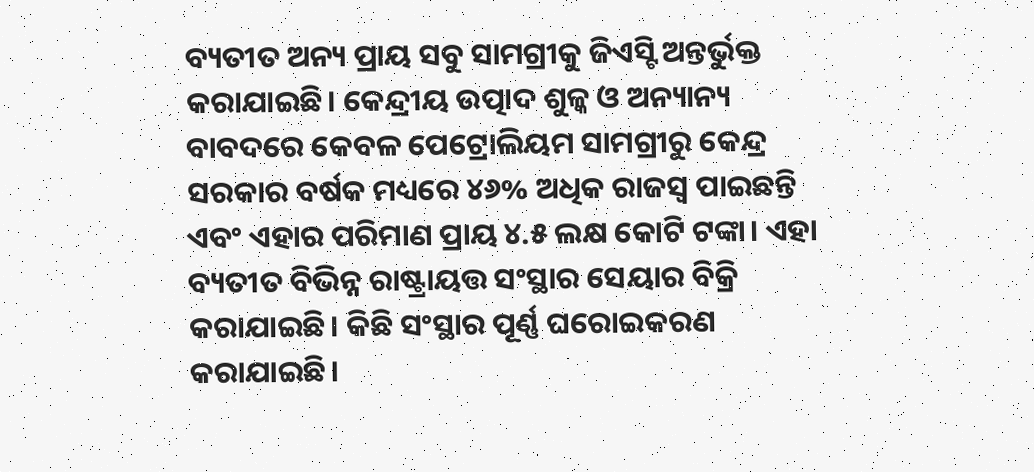ବ୍ୟତୀତ ଅନ୍ୟ ପ୍ରାୟ ସବୁ ସାମଗ୍ରୀକୁ ଜିଏସ୍ଟି ଅନ୍ତର୍ଭୁକ୍ତ କରାଯାଇଛି। କେନ୍ଦ୍ରୀୟ ଉତ୍ପାଦ ଶୁଳ୍କ ଓ ଅନ୍ୟାନ୍ୟ ବାବଦରେ କେବଳ ପେଟ୍ରୋଲିୟମ ସାମଗ୍ରୀରୁ କେନ୍ଦ୍ର ସରକାର ବର୍ଷକ ମଧ୍ୟରେ ୪୬% ଅଧିକ ରାଜସ୍ୱ ପାଇଛନ୍ତି ଏବଂ ଏହାର ପରିମାଣ ପ୍ରାୟ ୪.୫ ଲକ୍ଷ କୋଟି ଟଙ୍କା। ଏହା ବ୍ୟତୀତ ବିଭିନ୍ନ ରାଷ୍ଟ୍ରାୟତ୍ତ ସଂସ୍ଥାର ସେୟାର ବିକ୍ରି କରାଯାଇଛି। କିଛି ସଂସ୍ଥାର ପୂର୍ଣ୍ଣ ଘରୋଇକରଣ କରାଯାଇଛି।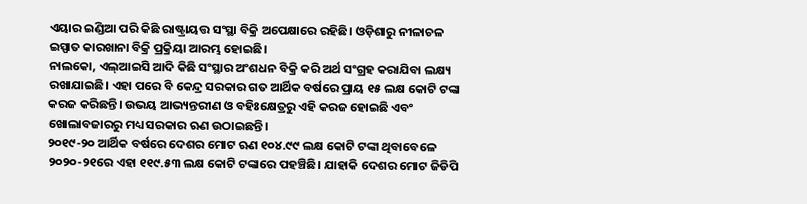ଏୟାର ଇଣ୍ଡିଆ ପରି କିଛି ରାଷ୍ଟ୍ରାୟତ୍ତ ସଂସ୍ଥା ବିକ୍ରି ଅପେକ୍ଷାରେ ରହିଛି। ଓଡ଼ିଶାରୁ ନୀଳାଚଳ ଇସ୍ପାତ କାରଖାନା ବିକ୍ରି ପ୍ରକ୍ରିୟା ଆରମ୍ଭ ହୋଇଛି।
ନାଲକୋ, ଏଲ୍ଆଇସି ଆଦି କିଛି ସଂସ୍ଥାର ଅଂଶଧନ ବିକ୍ରି କରି ଅର୍ଥ ସଂଗ୍ରହ କରାଯିବା ଲକ୍ଷ୍ୟ ରଖାଯାଇଛି। ଏହା ପରେ ବି କେନ୍ଦ୍ର ସରକାର ଗତ ଆର୍ଥିକ ବର୍ଷରେ ପ୍ରାୟ ୧୫ ଲକ୍ଷ କୋଟି ଟଙ୍କା କରଜ କରିଛନ୍ତି। ଉଭୟ ଆଭ୍ୟନ୍ତରୀଣ ଓ ବହିଃକ୍ଷେତ୍ରରୁ ଏହି କରଜ ହୋଇଛି ଏବଂ ଖୋଲାବଜାରରୁ ମଧ୍ୟ ସରକାର ଋଣ ଉଠାଇଛନ୍ତି।
୨୦୧୯-୨୦ ଆର୍ଥିକ ବର୍ଷରେ ଦେଶର ମୋଟ ଋଣ ୧୦୪.୯୯ ଲକ୍ଷ କୋଟି ଟଙ୍କା ଥିବାବେଳେ ୨୦୨୦-୨୧ରେ ଏହା ୧୧୯.୫୩ ଲକ୍ଷ କୋଟି ଟଙ୍କାରେ ପହଞ୍ଚିଛି। ଯାହାକି ଦେଶର ମୋଟ ଜିଡିପି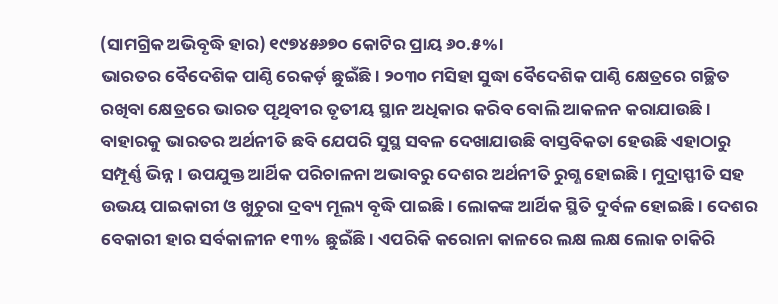(ସାମଗ୍ରିକ ଅଭିବୃଦ୍ଧି ହାର) ୧୯୭୪୫୬୭୦ କୋଟିର ପ୍ରାୟ ୬୦.୫%।
ଭାରତର ବୈଦେଶିକ ପାଣ୍ଠି ରେକର୍ଡ଼ ଛୁଇଁଛି। ୨୦୩୦ ମସିହା ସୁଦ୍ଧା ବୈଦେଶିକ ପାଣ୍ଠି କ୍ଷେତ୍ରରେ ଗଚ୍ଛିତ ରଖିବା କ୍ଷେତ୍ରରେ ଭାରତ ପୃଥିବୀର ତୃତୀୟ ସ୍ଥାନ ଅଧିକାର କରିବ ବୋଲି ଆକଳନ କରାଯାଉଛି। ବାହାରକୁ ଭାରତର ଅର୍ଥନୀତି ଛବି ଯେପରି ସୁସ୍ଥ ସବଳ ଦେଖାଯାଉଛି ବାସ୍ତବିକତା ହେଉଛି ଏହାଠାରୁ ସମ୍ପୂର୍ଣ୍ଣ ଭିନ୍ନ। ଉପଯୁକ୍ତ ଆର୍ଥିକ ପରିଚାଳନା ଅଭାବରୁ ଦେଶର ଅର୍ଥନୀତି ରୁଗ୍ଣ ହୋଇଛି। ମୁଦ୍ରାସ୍ଫୀତି ସହ ଉଭୟ ପାଇକାରୀ ଓ ଖୁଚୁରା ଦ୍ରବ୍ୟ ମୂଲ୍ୟ ବୃଦ୍ଧି ପାଇଛି। ଲୋକଙ୍କ ଆର୍ଥିକ ସ୍ଥିତି ଦୁର୍ବଳ ହୋଇଛି। ଦେଶର ବେକାରୀ ହାର ସର୍ବକାଳୀନ ୧୩% ଛୁଇଁଛି। ଏପରିକି କରୋନା କାଳରେ ଲକ୍ଷ ଲକ୍ଷ ଲୋକ ଚାକିରି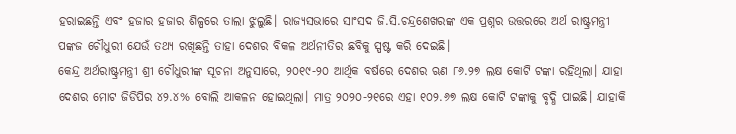ହରାଇଛନ୍ତି ଏବଂ ହଜାର ହଜାର ଶିଳ୍ପରେ ତାଲା ଝୁଲୁଛି। ରାଜ୍ୟସଭାରେ ସାଂସଦ ଜି.ସି.ଚନ୍ଦ୍ରଶେଖରଙ୍କ ଏକ ପ୍ରଶ୍ନର ଉତ୍ତରରେ ଅର୍ଥ ରାଷ୍ଟ୍ରମନ୍ତ୍ରୀ ପଙ୍କଜ ଚୌଧୁରୀ ଯେଉଁ ତଥ୍ୟ ରଖିଛନ୍ତି ତାହା ଦେଶର ବିକଳ ଅର୍ଥନୀତିର ଛବିକୁ ସ୍ପଷ୍ଟ କରି ଦେଇଛି।
କେନ୍ଦ୍ର ଅର୍ଥରାଷ୍ଟ୍ରମନ୍ତ୍ରୀ ଶ୍ରୀ ଚୌଧୁରୀଙ୍କ ସୂଚନା ଅନୁସାରେ, ୨୦୧୯-୨୦ ଆର୍ଥିକ ବର୍ଷରେ ଦେଶର ଋଣ ୮୬.୨୭ ଲକ୍ଷ କୋଟି ଟଙ୍କା ରହିଥିଲା। ଯାହା ଦେଶର ମୋଟ ଜିଡିପିର ୪୨.୪% ବୋଲି ଆକଳନ ହୋଇଥିଲା। ମାତ୍ର ୨୦୨୦-୨୧ରେ ଏହା ୧୦୨.୬୭ ଲକ୍ଷ କୋଟି ଟଙ୍କାକୁ ବୃଦ୍ଧି ପାଇଛି। ଯାହାକି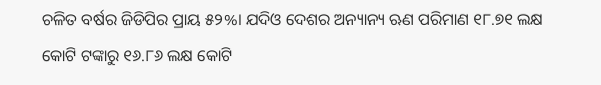ଚଳିତ ବର୍ଷର ଜିଡିପିର ପ୍ରାୟ ୫୨%। ଯଦିଓ ଦେଶର ଅନ୍ୟାନ୍ୟ ଋଣ ପରିମାଣ ୧୮.୭୧ ଲକ୍ଷ କୋଟି ଟଙ୍କାରୁ ୧୬.୮୬ ଲକ୍ଷ କୋଟି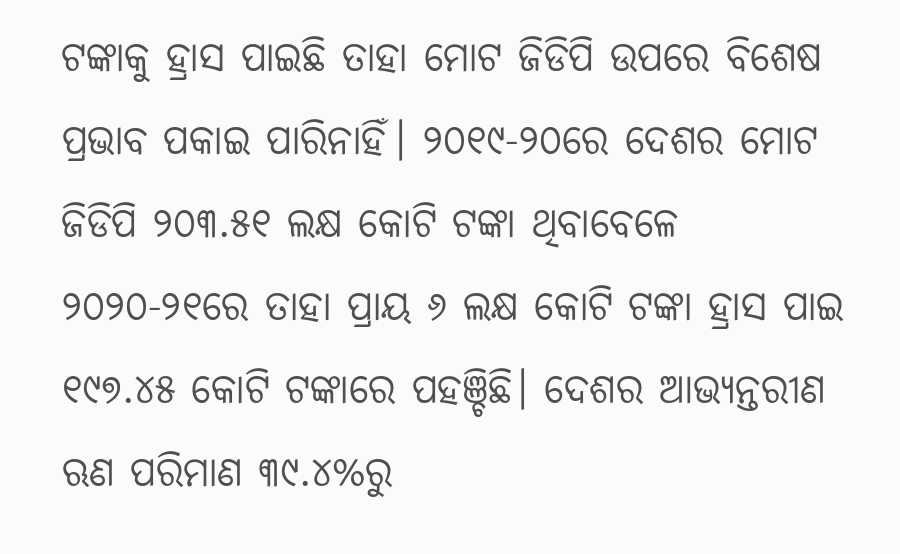ଟଙ୍କାକୁ ହ୍ରାସ ପାଇଛି ତାହା ମୋଟ ଜିଡିପି ଉପରେ ବିଶେଷ ପ୍ରଭାବ ପକାଇ ପାରିନାହିଁ। ୨୦୧୯-୨୦ରେ ଦେଶର ମୋଟ ଜିଡିପି ୨୦୩.୫୧ ଲକ୍ଷ କୋଟି ଟଙ୍କା ଥିବାବେଳେ ୨୦୨୦-୨୧ରେ ତାହା ପ୍ରାୟ ୬ ଲକ୍ଷ କୋଟି ଟଙ୍କା ହ୍ରାସ ପାଇ ୧୯୭.୪୫ କୋଟି ଟଙ୍କାରେ ପହଞ୍ଚିଛି। ଦେଶର ଆଭ୍ୟନ୍ତରୀଣ ଋଣ ପରିମାଣ ୩୯.୪%ରୁ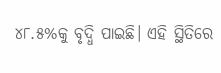୪୮.୫%କୁ ବୃଦ୍ଧି ପାଇଛି। ଏହି ସ୍ଥିତିରେ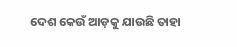ଦେଶ କେଉଁ ଆଡ଼କୁ ଯାଉଛି ତାହା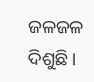ଜଳଜଳ ଦିଶୁଛି।